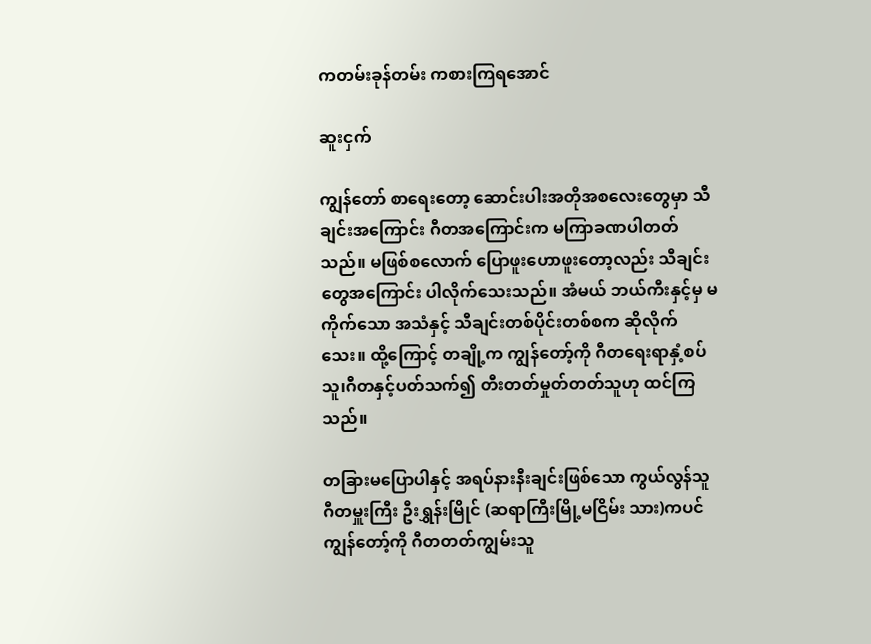ကတမ်းခုန်တမ်း ကစားကြရအောင်

ဆူးငှက်

ကျွန်တော် စာရေးတော့ ဆောင်းပါးအတိုအစလေးတွေမှာ သီချင်းအကြောင်း ဂီတအကြောင်းက မကြာခဏပါတတ်သည်။ မဖြစ်စလောက် ပြောဖူးဟောဖူးတော့လည်း သီချင်းတွေအကြောင်း ပါလိုက်သေးသည်။ အံမယ် ဘယ်ကီးနှင့်မှ မကိုက်သော အသံနှင့် သီချင်းတစ်ပိုင်းတစ်စက ဆိုလိုက်သေး။ ထို့ကြောင့် တချို့က ကျွန်တော့်ကို ဂီတရေးရာနှံ့စပ်သူ၊ဂီတနှင့်ပတ်သက်၍ တီးတတ်မှုတ်တတ်သူဟု ထင်ကြသည်။

တခြားမပြောပါနှင့် အရပ်နားနီးချင်းဖြစ်သော ကွယ်လွန်သူ ဂီတမှူးကြီး ဦးရွှန်းမြိုင် (ဆရာကြီးမြို့မငြိမ်း သား)ကပင် ကျွန်တော့်ကို ဂီတတတ်ကျွမ်းသူ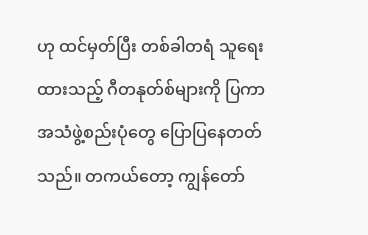ဟု ထင်မှတ်ပြီး တစ်ခါတရံ သူရေးထားသည့် ဂီတနုတ်စ်များကို ပြကာ အသံဖွဲ့စည်းပုံတွေ ပြောပြနေတတ်သည်။ တကယ်တော့ ကျွန်တော်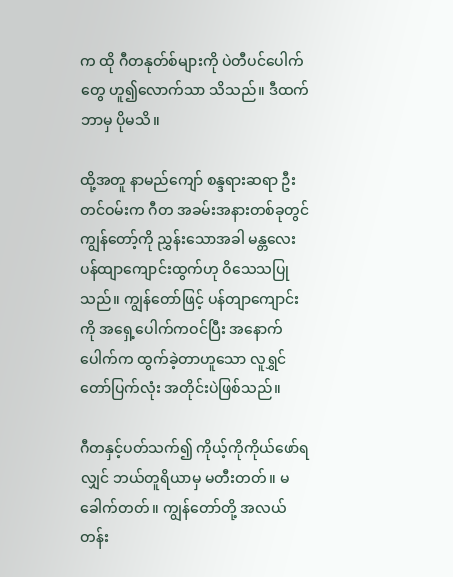က ထို ဂီတနုတ်စ်များကို ပဲတီပင်ပေါက်တွေ ဟူ၍လောက်သာ သိသည်။ ဒီထက် ဘာမှ ပိုမသိ။

ထို့အတူ နာမည်ကျော် စန္ဒရားဆရာ ဦးတင်ဝမ်းက ဂီတ အခမ်းအနားတစ်ခုတွင် ကျွန်တော့်ကို ညွှန်းသောအခါ မန္တလေး ပန်ထျာကျောင်းထွက်ဟု ဝိသေသပြုသည်။ ကျွန်တော်ဖြင့် ပန်တျာကျောင်းကို အရှေ့ပေါက်ကဝင်ပြီး အနောက်ပေါက်က ထွက်ခဲ့တာဟူသော လူရွှင်တော်ပြက်လုံး အတိုင်းပဲဖြစ်သည်။

ဂီတနှင့်ပတ်သက်၍ ကိုယ့်ကိုကိုယ်ဖော်ရလျှင် ဘယ်တူရိယာမှ မတီးတတ်။ မခေါက်တတ်။ ကျွန်တော်တို့ အလယ်တန်း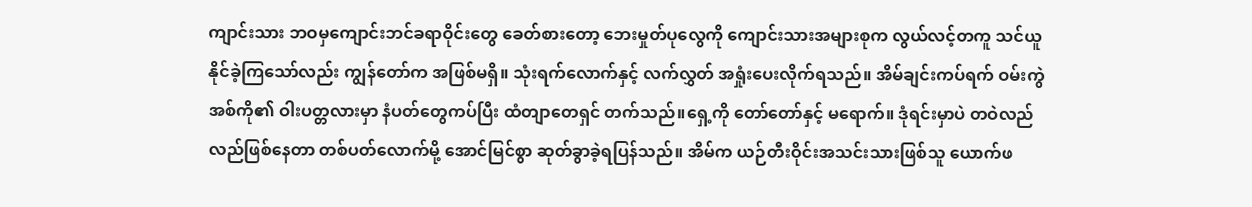ကျာင်းသား ဘဝမှကျောင်းဘင်ခရာဝိုင်းတွေ ခေတ်စားတော့ ဘေးမှုတ်ပုလွေကို ကျောင်းသားအများစုက လွယ်လင့်တကူ သင်ယူနိုင်ခဲ့ကြသော်လည်း ကျွန်တော်က အဖြစ်မရှိ။ သုံးရက်လောက်နှင့် လက်လွှတ် အရှုံးပေးလိုက်ရသည်။ အိမ်ချင်းကပ်ရက် ဝမ်းကွဲအစ်ကို၏ ဝါးပတ္တလားမှာ နံပတ်တွေကပ်ပြီး ထံတျာတေရှင် တက်သည်။ရှေ့ကို တော်တော်နှင့် မရောက်။ ဒုံရင်းမှာပဲ တဝဲလည်လည်ဖြစ်နေတာ တစ်ပတ်လောက်မို့ အောင်မြင်စွာ ဆုတ်ခွာခဲ့ရပြန်သည်။ အိမ်က ယဉ်တီးဝိုင်းအသင်းသားဖြစ်သူ ယောက်ဖ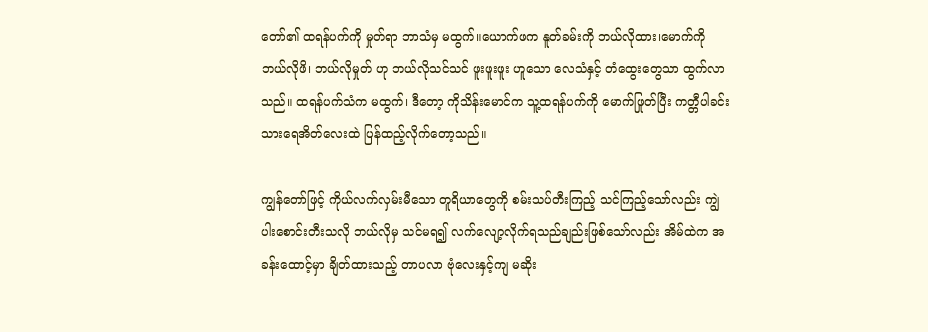တော်၏ ထရန်ပက်ကို မှုတ်ရာ ဘာသံမှ မထွက်။ယောက်ဖက နူတ်ခမ်းကို ဘယ်လိုထား၊မောက်ကို ဘယ်လိုဖိ၊ ဘယ်လိုမှုတ် ဟု ဘယ်လိုသင်သင် ဖူးဖူးဖူး ဟူသော လေသံနှင့် တံထွေးတွေသာ ထွက်လာသည်။ ထရန်ပက်သံက မထွက်၊ ဒီတော့ ကိုသိန်းမောင်က သူ့ထရန်ပက်ကို မောက်ဖြုတ်ပြီး ကတ္တီပါခင်း သားရေအိတ်လေးထဲ ပြန်ထည့်လိုက်တော့သည်။

ကျွန်တော်ဖြင့် ကိုယ်လက်လှမ်းမီသော တူရိယာတွေကို စမ်းသပ်တီးကြည့် သင်ကြည့်သော်လည်း ကျွဲပါးစောင်းတီးသလို ဘယ်လိုမှ သင်မရ၍ လက်လျော့လိုက်ရသည်ချည်းဖြစ်သော်လည်း အိမ်ထဲက အခန်းထောင့်မှာ ချိတ်ထားသည့် တာပလာ ဗုံလေးနှင့်ကျ မဆိုး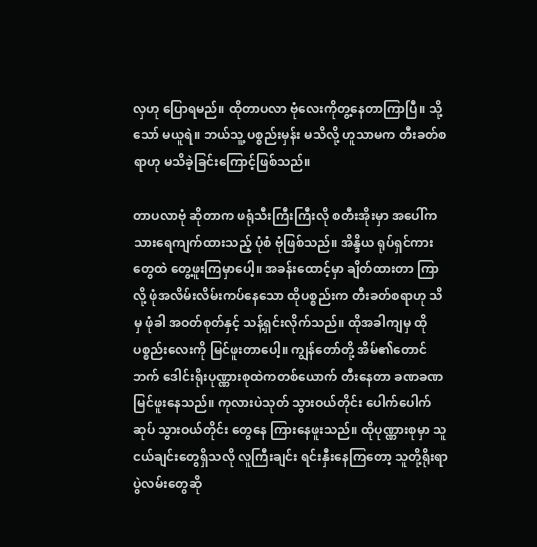လှဟု ပြောရမည်။ ထိုတာပလာ ဗုံလေးကိုတွ့နေတာကြာပြီ။ သို့သော် မယူရဲ။ ဘယ်သူ့ ပစ္စည်းမှန်း မသိလို့ ဟူသာမက တီးခတ်စရာဟု မသိခဲ့ခြင်းကြောင့်ဖြစ်သည်။

တာပလာဗုံ ဆိုတာက ဖရုံသီးကြီးကြီးလို စတီးအိုးမှာ အပေါ်က သားရေကျက်ထားသည့် ပုံစံ ဗုံဖြစ်သည်။ အိန္ဒိယ ရုပ်ရှင်ကားတွေထဲ တွေ့ဖူးကြမှာပေါ့။ အခန်းထောင့်မှာ ချိတ်ထားတာ ကြာလို့ ဖုံအလိမ်းလိမ်းကပ်နေသော ထိုပစ္စည်းက တီးခတ်စရာဟု သိမှ ဖုံခါ အဝတ်စုတ်နှင့် သန့်ရှင်းလိုက်သည်။ ထိုအခါကျမှ ထိုပစ္စည်းလေးကို မြင်ဖူးတာပေါ့။ ကျွန်တော်တို့ အိမ်၏တောင်ဘက် ဒေါင်းရိုးပုဏ္ဏားစုထဲကတစ်ယောက် တီးနေတာ ခဏခဏမြင်ဖူးနေသည်။ ကုလားပဲသုတ် သွားဝယ်တိုင်း ပေါက်ပေါက်ဆုပ် သွားဝယ်တိုင်း တွေနေ ကြားနေဖူးသည်။ ထိုပုဏ္ဏားစုမှာ သူငယ်ချင်းတွေရှိသလို လူကြီးချင်း ရင်းနှီးနေကြတော့ သူတို့ရိုးရာပွဲလမ်းတွေဆို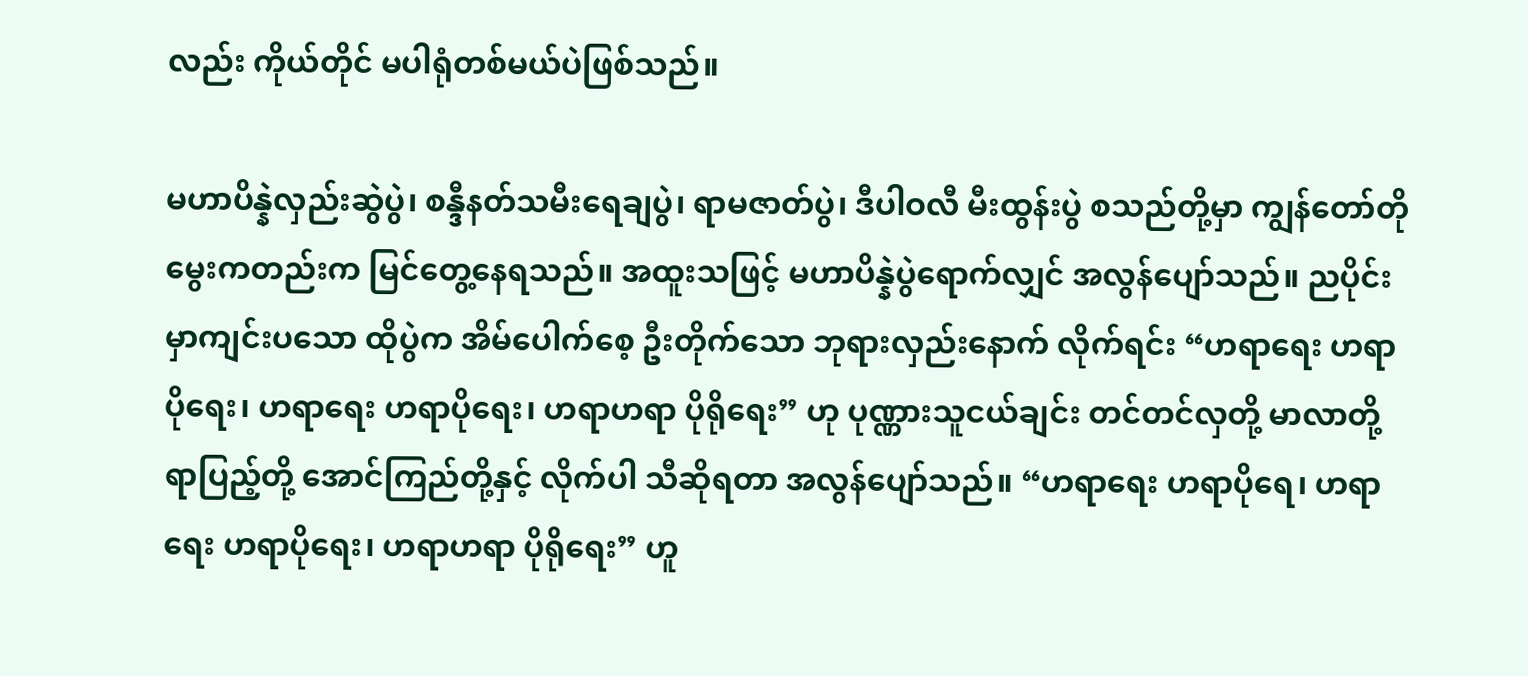လည်း ကိုယ်တိုင် မပါရုံတစ်မယ်ပဲဖြစ်သည်။

မဟာပိန္နဲလှည်းဆွဲပွဲ၊ စန္ဒီနတ်သမီးရေချပွဲ၊ ရာမဇာတ်ပွဲ၊ ဒီပါဝလီ မီးထွန်းပွဲ စသည်တို့မှာ ကျွန်တော်တိုမွေးကတည်းက မြင်တွေ့နေရသည်။ အထူးသဖြင့် မဟာပိန္နဲပွဲရောက်လျှင် အလွန်ပျော်သည်။ ညပိုင်းမှာကျင်းပသော ထိုပွဲက အိမ်ပေါက်စေ့ ဦးတိုက်သော ဘုရားလှည်းနောက် လိုက်ရင်း “ဟရာရေး ဟရာပိုရေး၊ ဟရာရေး ဟရာပိုရေး၊ ဟရာဟရာ ပိုရိုရေး” ဟု ပုဏ္ဏားသူငယ်ချင်း တင်တင်လှတို့ မာလာတို့ ရာပြည့်တို့ အောင်ကြည်တို့နှင့် လိုက်ပါ သီဆိုရတာ အလွန်ပျော်သည်။ “ဟရာရေး ဟရာပိုရေ၊ ဟရာရေး ဟရာပိုရေး၊ ဟရာဟရာ ပိုရိုရေး” ဟူ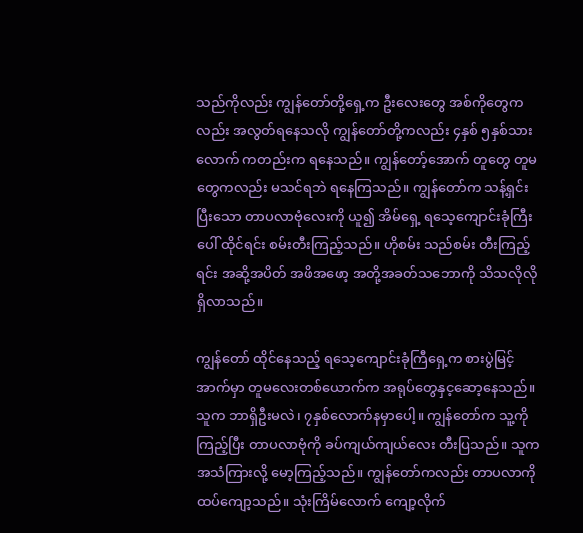သည်ကိုလည်း ကျွန်တော်တို့ရှေ့က ဦးလေးတွေ အစ်ကိုတွေကလည်း အလွတ်ရနေသလို ကျွန်တော်တို့ကလည်း ၄နှစ် ၅နှစ်သားလောက် ကတည်းက ရနေသည်။ ကျွန်တော့်အောက် တူတွေ တူမတွေကလည်း မသင်ရဘဲ ရနေကြသည်။ ကျွန်တော်က သန့်ရှင်းပြီးသော တာပလာဗုံလေးကို ယူ၍ အိမ်ရှေ့ ရသေ့ကျောင်းခုံကြီးပေါ် ထိုင်ရင်း စမ်းတီးကြည့်သည်။ ဟိုစမ်း သည်စမ်း တီးကြည့်ရင်း အဆို့အပိတ် အဖိအဖော့ အတို့အခတ်သဘောကို သိသလိုလိုရှိလာသည်။

ကျွန်တော် ထိုင်နေသည့် ရသေ့ကျောင်းခုံကြီရှေ့က စားပွဲမြင့်အာက်မှာ တူမလေးတစ်ယောက်က အရုပ်တွေနှင့ဆော့နေသည်။ သူက ဘာရှိဦးမလဲ၊ ၇နှစ်လောက်နမှာပေါ့။ ကျွန်တော်က သူ့ကိုကြည့်ပြီး တာပလာဗုံကို ခပ်ကျယ်ကျယ်လေး တီးပြသည်။ သူက အသံကြားလို့ မော့ကြည့်သည်။ ကျွန်တော်ကလည်း တာပလာကို ထပ်ကျော့သည်။ သုံးကြိမ်လောက် ကျော့လိုက်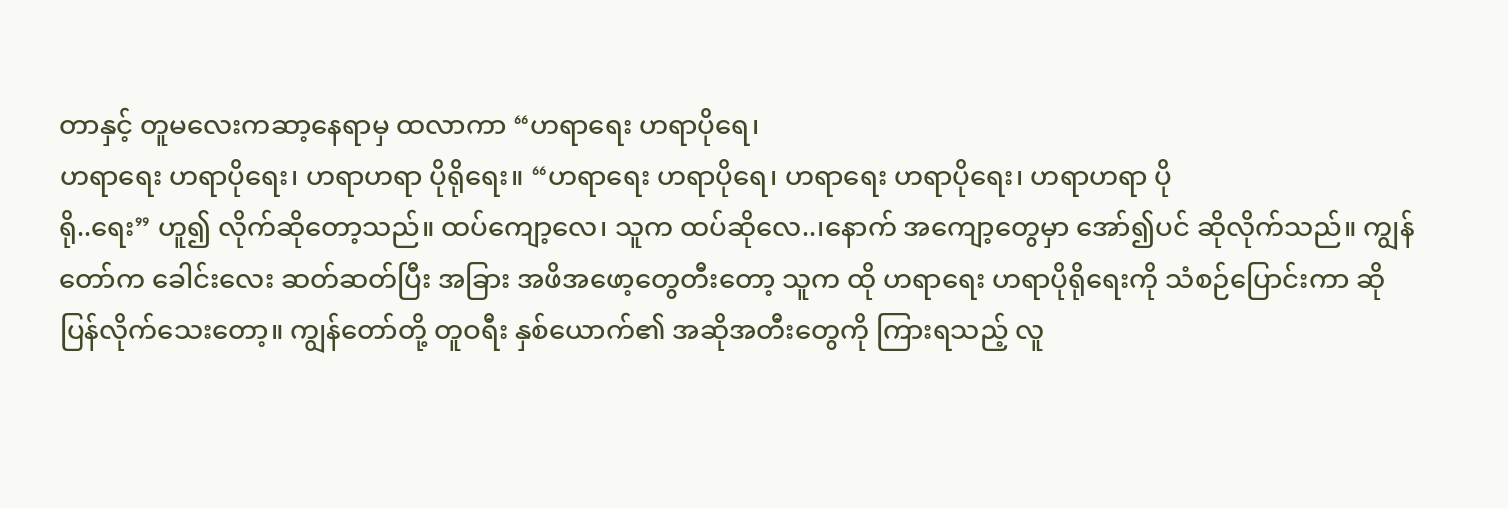တာနှင့် တူမလေးကဆာ့နေရာမှ ထလာကာ “ဟရာရေး ဟရာပိုရေ၊
ဟရာရေး ဟရာပိုရေး၊ ဟရာဟရာ ပိုရိုရေး။ “ဟရာရေး ဟရာပိုရေ၊ ဟရာရေး ဟရာပိုရေး၊ ဟရာဟရာ ပို
ရို..ရေး” ဟူ၍ လိုက်ဆိုတော့သည်။ ထပ်ကျော့လေ၊ သူက ထပ်ဆိုလေ..၊နောက် အကျော့တွေမှာ အော်၍ပင် ဆိုလိုက်သည်။ ကျွန်တော်က ခေါင်းလေး ဆတ်ဆတ်ပြီး အခြား အဖိအဖော့တွေတီးတော့ သူက ထို ဟရာရေး ဟရာပိုရိုရေးကို သံစဉ်ပြောင်းကာ ဆိုပြန်လိုက်သေးတော့။ ကျွန်တော်တို့ တူဝရီး နှစ်ယောက်၏ အဆိုအတီးတွေကို ကြားရသည့် လူ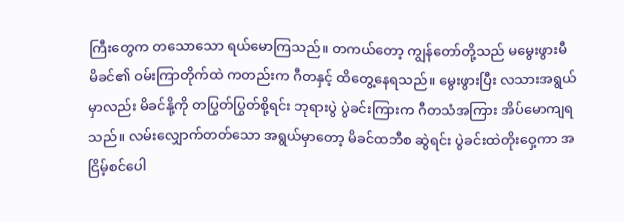ကြီးတွေက တသောသော ရယ်မောကြသည်။ တကယ်တော့ ကျွန်တော်တို့သည် မမွေးဖွားမီ မိခင်၏ ဝမ်းကြာတိုက်ထဲ ကတည်းက ဂီတနှင့် ထိတွေ့နေရသည်။ မွေးဖွားပြီး လသားအရွယ်မှာလည်း မိခင်နို့ကို တပြွတ်ပြွတ်စို့ရင်း ဘုရားပွဲ ပွဲခင်းကြားက ဂီတသံအကြား အိပ်မောကျရသည်။ လမ်းလျှောက်တတ်သော အရွယ်မှာတော့ မိခင်ထဘီစ ဆွဲရင်း ပွဲခင်းထဲတိုးဝှေ့ကာ အငြိမ့်စင်ပေါ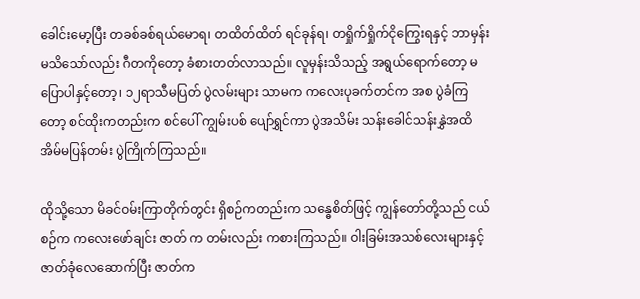ခေါင်းမော့ပြီး တခစ်ခစ်ရယ်မောရ၊ တထိတ်ထိတ် ရင်ခုန်ရ၊ တရှိုက်ရှိုက်ငိုကြွေးရနှင့် ဘာမှန်းမသိသော်လည်း ဂီတကိုတော့ ခံစားတတ်လာသည်။ လူမှန်းသိသည့် အရွယ်ရောက်တော့ မပြောပါနှင့်တော့၊ ၁၂ရာသီမပြတ် ပွဲလမ်းများ သာမက ကလေးပုခက်တင်က အစ ပွဲခံကြတော့ စင်ထိုးကတည်းက စင်ပေါ် ကျွမ်းပစ် ပျော်ရွှင်ကာ ပွဲအသိမ်း သန်းခေါင်သန်းနွှဲအထိ အိမ်မပြန်တမ်း ပွဲကြိုက်ကြသည်။

ထိုသို့သော မိခင်ဝမ်းကြာတိုက်တွင်း ရှိစဉ်ကတည်းက သန္ဓေစိတ်ဖြင့် ကျွန်တော်တို့သည် ငယ်စဉ်က ကလေးဖော်ချင်း ဇာတ် က တမ်းလည်း ကစားကြသည်။ ဝါးခြမ်းအသစ်လေးများနှင့် ဇာတ်ခုံလေဆောက်ပြီး ဇာတ်က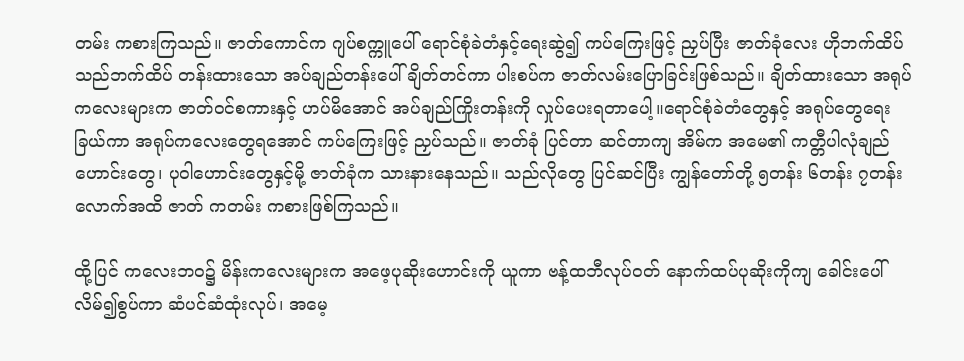တမ်း ကစားကြသည်။ ဇာတ်ကောင်က ဂျပ်စက္ကူပေါ် ရောင်စုံခဲတံနှင့်ရေးဆွဲ၍ ကပ်ကြေးဖြင့် ညှပ်ပြီး ဇာတ်ခုံလေး ဟိုဘက်ထိပ် သည်ဘက်ထိပ် တန်းထားသော အပ်ချည်တန်းပေါ် ချိတ်တင်ကာ ပါးစပ်က ဇာတ်လမ်းပြောခြင်းဖြစ်သည်။ ချိတ်ထားသော အရုပ်ကလေးများက ဇာတ်ဝင်စကားနှင့် ဟပ်မိအောင် အပ်ချည်ကြိုးတန်းကို လှုပ်ပေးရတာပေါ့။ရောင်စုံခဲတံတွေနှင့် အရုပ်တွေရေးခြယ်ကာ အရုပ်ကလေးတွေရအောင် ကပ်ကြေးဖြင့် ညှပ်သည်။ ဇာတ်ခုံ ပြင်တာ ဆင်တာကျ အိမ်က အမေ၏ ကတ္တီပါလုံချည်ဟောင်းတွေ၊ ပုဝါဟောင်းတွေနှင့်မို့ ဇာတ်ခုံက သားနားနေသည်။ သည်လိုတွေ ပြင်ဆင်ပြီး ကျွန်တော်တို့ ၅တန်း ၆တန်း ၇တန်းလောက်အထိ ဇာတ် ကတမ်း ကစားဖြစ်ကြသည်။

ထို့ပြင် ကလေးဘဝ၌ မိန်းကလေးများက အဖေ့ပုဆိုးဟောင်းကို ယူကာ ဗန့်ထဘီလုပ်ဝတ် နောက်ထပ်ပုဆိုးကိုကျ ခေါင်းပေါ် လိမ်၍စွပ်ကာ ဆံပင်ဆံထုံးလုပ်၊ အမေ့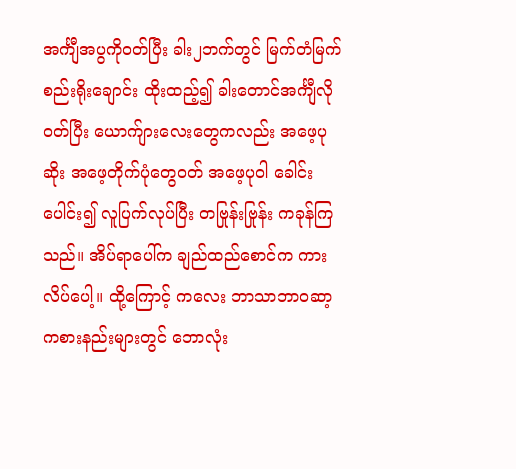အင်္ကျီအပွကိုဝတ်ပြီး ခါး၂ဘက်တွင် မြက်တံမြက်စည်းရိုးချောင်း ထိုးထည့်၍ ခါးတောင်အင်္ကျီလိုဝတ်ပြီး ယောက်ျားလေးတွေကလည်း အဖေ့ပုဆိုး အဖေ့တိုက်ပုံတွေဝတ် အဖေ့ပုဝါ ခေါင်းပေါင်း၍ လူပြက်လုပ်ပြီး တဗြုန်းဗြုန်း ကခုန်ကြသည်။ အိပ်ရာပေါ်က ချည်ထည်စောင်က ကားလိပ်ပေါ့။ ထို့ကြောင့် ကလေး ဘာသာဘာဝဆာ့ ကစားနည်းများတွင် ဘောလုံး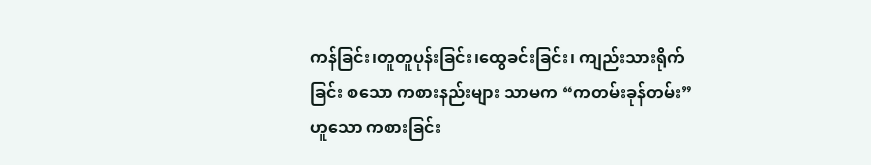ကန်ခြင်း၊တူတူပုန်းခြင်း၊ထွေခင်းခြင်း၊ ကျည်းသားရိုက်ခြင်း စသော ကစားနည်းများ သာမက “ကတမ်းခုန်တမ်း” ဟူသော ကစားခြင်း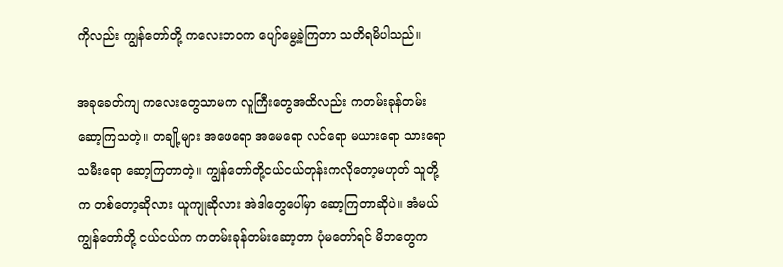ကိုလည်း ကျွန်တော်တို့ ကလေးဘဝက ပျော်မွေ့ခဲ့ကြတာ သတိရမိပါသည်။

အခုခေတ်ကျ ကလေးတွေသာမက လူကြီးတွေအထိလည်း ကတမ်းခုန်တမ်းဆော့ကြသတဲ့။ တချို့များ အဖေရော အမေရော လင်ရော မယားရော သားရော သမီးရော ဆော့ကြတာတဲ့။ ကျွန်တော်တို့ငယ်ငယ်တုန်းကလိုတော့မဟုတ် သူတို့က တစ်တော့ဆိုလား ယူကျုဆိုလား အဲဒါတွေပေါ်မှာ ဆော့ကြတာဆိုပဲ။ အံမယ် ကျွန်တော်တို့ ငယ်ငယ်က ကတမ်းခုန်တမ်းဆော့တာ ပုံမတော်ရင် မိဘတွေက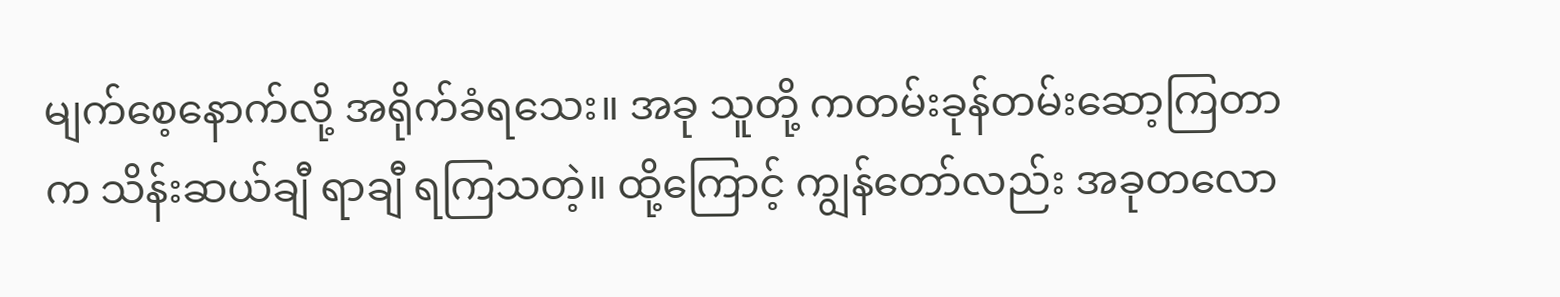မျက်စေ့နောက်လို့ အရိုက်ခံရသေး။ အခု သူတို့ ကတမ်းခုန်တမ်းဆော့ကြတာက သိန်းဆယ်ချီ ရာချီ ရကြသတဲ့။ ထို့ကြောင့် ကျွန်တော်လည်း အခုတလော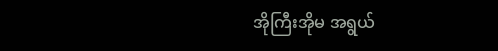အိုကြီးအိုမ အရွယ်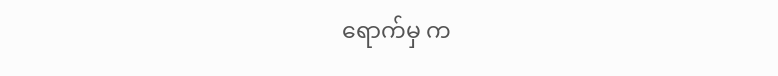ရောက်မှ က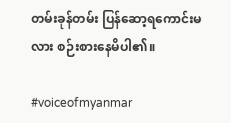တမ်းခုန်တမ်း ပြန်ဆော့ရကောင်းမလား စဉ်းစားနေမိပါ၏။

#voiceofmyanmar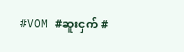#VOM #ဆူးငှက် #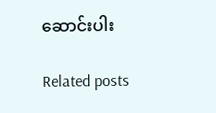ဆောင်းပါး

Related posts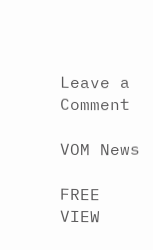Leave a Comment

VOM News

FREE
VIEW